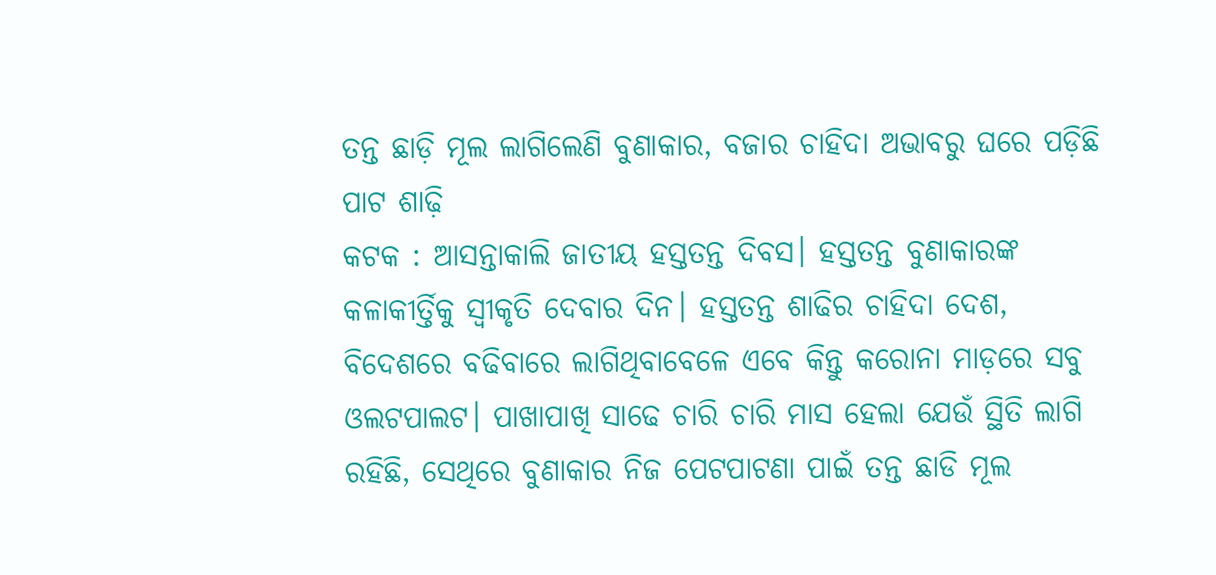ତନ୍ତ ଛାଡ଼ି ମୂଲ ଲାଗିଲେଣି ବୁଣାକାର, ବଜାର ଚାହିଦା ଅଭାବରୁ ଘରେ ପଡ଼ିଛି ପାଟ ଶାଢ଼ି
କଟକ : ଆସନ୍ତାକାଲି ଜାତୀୟ ହସ୍ତତନ୍ତ ଦିବସ। ହସ୍ତତନ୍ତ ବୁଣାକାରଙ୍କ କଳାକୀର୍ତ୍ତିକୁ ସ୍ବୀକୃତି ଦେବାର ଦିନ। ହସ୍ତତନ୍ତ ଶାଢିର ଚାହିଦା ଦେଶ, ବିଦେଶରେ ବଢିବାରେ ଲାଗିଥିବାବେଳେ ଏବେ କିନ୍ତୁ କରୋନା ମାଡ଼ରେ ସବୁ ଓଲଟପାଲଟ। ପାଖାପାଖି ସାଢେ ଚାରି ଚାରି ମାସ ହେଲା ଯେଉଁ ସ୍ଥିତି ଲାଗି ରହିଛି, ସେଥିରେ ବୁଣାକାର ନିଜ ପେଟପାଟଣା ପାଇଁ ତନ୍ତ ଛାଡି ମୂଲ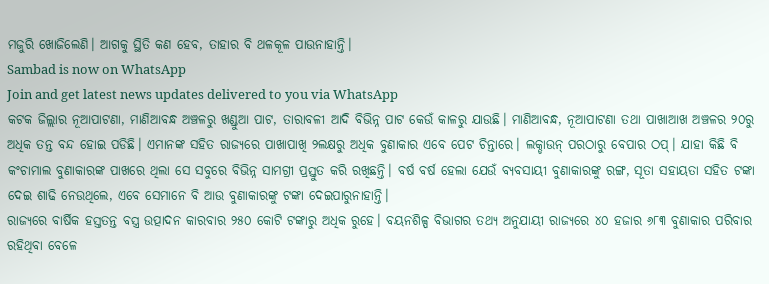ମଜୁରି ଖୋଜିଲେଣି। ଆଗକୁ ସ୍ଥିତି କଣ ହେବ, ତାହାର ବି ଥଳକୂଳ ପାଉନାହାନ୍ତି।
Sambad is now on WhatsApp
Join and get latest news updates delivered to you via WhatsApp
କଟକ ଜିଲ୍ଲାର ନୂଆପାଟଣା, ମାଣିଆବନ୍ଧ ଅଞ୍ଚଳରୁ ଖଣ୍ଡୁଆ ପାଟ, ତାରାବଳୀ ଆଦି ବିଭିନ୍ନ ପାଟ କେଉଁ କାଳରୁ ଯାଉଛି। ମାଣିଆବନ୍ଧ, ନୂଆପାଟଣା ତଥା ପାଖାଆଖ ଅଞ୍ଚଳର ୨୦ରୁ ଅଧିକ ତନ୍ତ ବନ୍ଦ ହୋଇ ପଡିଛି। ଏମାନଙ୍କ ସହିତ ରାଜ୍ୟରେ ପାଖାପାଖି ୨ଲକ୍ଷରୁ ଅଧିକ ବୁଣାକାର ଏବେ ପେଟ ଚିନ୍ତାରେ। ଲକ୍ଡାଉନ୍ ପରଠାରୁ ବେପାର ଠପ୍। ଯାହା କିଛି ବି କଂଚାମାଲ ବୁଣାକାରଙ୍କ ପାଖରେ ଥିଲା ସେ ସବୁରେ ବିଭିନ୍ନ ସାମଗ୍ରୀ ପ୍ରସ୍ତୁତ କରି ରଖିଛନ୍ତି। ବର୍ଷ ବର୍ଷ ହେଲା ଯେଉଁ ବ୍ୟବସାୟୀ ବୁଣାକାରଙ୍କୁ ରଙ୍ଗ, ସୂତା ସହାୟତା ସହିତ ଟଙ୍କା ଦେଇ ଶାଢି ନେଉଥିଲେ, ଏବେ ସେମାନେ ବି ଆଉ ବୁଣାକାରଙ୍କୁ ଟଙ୍କା ଦେଇପାରୁନାହାନ୍ତି।
ରାଜ୍ୟରେ ବାର୍ଷିକ ହସ୍ତତନ୍ତ ବସ୍ତ୍ର ଉତ୍ପାଦନ କାରବାର ୨୫୦ କୋଟି ଟଙ୍କାରୁ ଅଧିକ ରୁହେ। ବୟନଶିଳ୍ପ ବିଭାଗର ତଥ୍ୟ ଅନୁଯାୟୀ ରାଜ୍ୟରେ ୪୦ ହଜାର ୬୮୩ ବୁଣାକାର ପରିବାର ରହିଥିବା ବେଳେ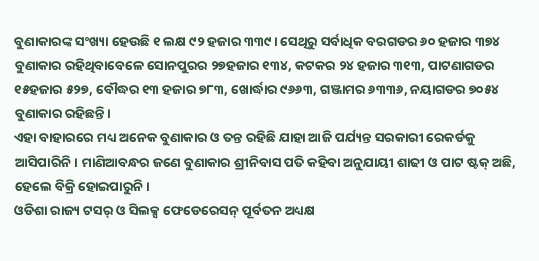ବୁଣାକାରଙ୍କ ସଂଖ୍ୟା ହେଉଛି ୧ ଲକ୍ଷ ୯୨ ହଜାର ୩୩୯। ସେଥିରୁ ସର୍ବାଧିକ ବରଗଡର ୬୦ ହଜାର ୩୭୪ ବୁଣାକାର ରହିଥିବାବେଳେ ସୋନପୁରର ୨୭ହଜାର ୧୩୪, କଟକର ୨୪ ହଜାର ୩୧୩, ପାଟଣାଗଡର ୧୫ହଜାର ୫୨୭, ବୌଦ୍ଧର ୧୩ ହଜାର ୭୮୩, ଖୋର୍ଦ୍ଧାର ୯୬୬୩, ଗଞ୍ଜାମର ୬୩୩୬, ନୟାଗଡର ୭୦୫୪ ବୁଣାକାର ରହିଛନ୍ତି।
ଏହା ବାହାରରେ ମଧ୍ୟ ଅନେକ ବୁଣାକାର ଓ ତନ୍ତ ରହିଛି ଯାହା ଆଜି ପର୍ଯ୍ୟନ୍ତ ସରକାରୀ ରେକର୍ଡକୁ ଆସିପାରିନି। ମାଣିଆବନ୍ଧର ଜଣେ ବୁଣାକାର ଶ୍ରୀନିବାସ ପତି କହିବା ଅନୁଯାୟୀ ଶାଢୀ ଓ ପାଟ ଷ୍ଟକ୍ ଅଛି, ହେଲେ ବିକ୍ରି ହୋଇପାରୁନି।
ଓଡିଶା ରାଜ୍ୟ ଟସର୍ ଓ ସିଲକ୍ସ ଫେଡେରେସନ୍ ପୂର୍ବତନ ଅଧ୍ୟକ୍ଷ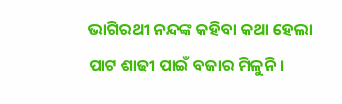ଭାଗିରଥୀ ନନ୍ଦଙ୍କ କହିବା କଥା ହେଲା ପାଟ ଶାଢୀ ପାଇଁ ବଜାର ମିଳୁନି।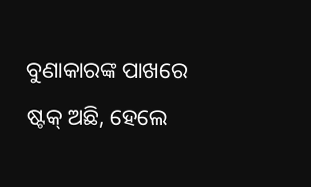ବୁଣାକାରଙ୍କ ପାଖରେ ଷ୍ଟକ୍ ଅଛି, ହେଲେ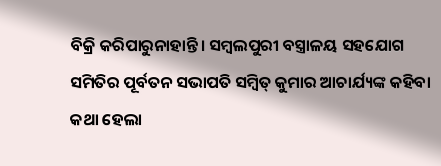ବିକ୍ରି କରିପାରୁନାହାନ୍ତି। ସମ୍ବଲପୁରୀ ବସ୍ତ୍ରାଳୟ ସହଯୋଗ ସମିତିର ପୂର୍ବତନ ସଭାପତି ସମ୍ବିତ୍ କୁମାର ଆଚାର୍ଯ୍ୟଙ୍କ କହିବା କଥା ହେଲା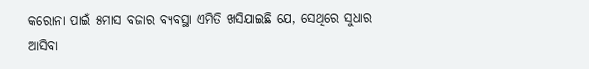କରୋନା ପାଇଁ ୫ମାସ ବଜାର ବ୍ୟବସ୍ଥା ଏମିତି ଖସିଯାଇଛି ଯେ, ସେଥିରେ ସୁଧାର ଆସିବା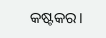କଷ୍ଟକର।